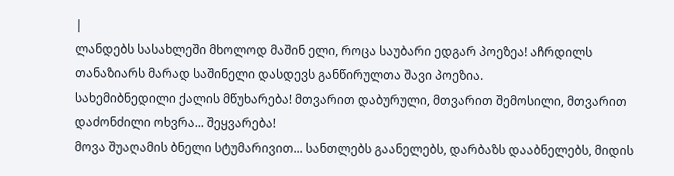|
ლანდებს სასახლეში მხოლოდ მაშინ ელი, როცა საუბარი ედგარ პოეზეა! აჩრდილს თანაზიარს მარად საშინელი დასდევს განწირულთა შავი პოეზია.
სახემიბნედილი ქალის მწუხარება! მთვარით დაბურული, მთვარით შემოსილი, მთვარით დაძონძილი ოხვრა... შეყვარება!
მოვა შუაღამის ბნელი სტუმარივით... სანთლებს გაანელებს, დარბაზს დააბნელებს, მიდის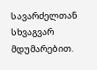სავარძელთან სხვაგვარ მდუმარებით.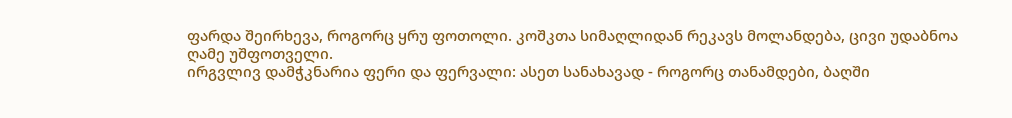ფარდა შეირხევა, როგორც ყრუ ფოთოლი. კოშკთა სიმაღლიდან რეკავს მოლანდება, ცივი უდაბნოა ღამე უშფოთველი.
ირგვლივ დამჭკნარია ფერი და ფერვალი: ასეთ სანახავად - როგორც თანამდები, ბაღში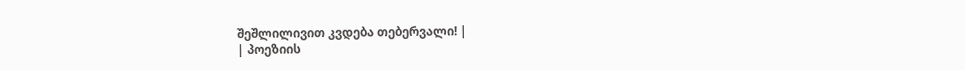შეშლილივით კვდება თებერვალი! |
| პოეზიის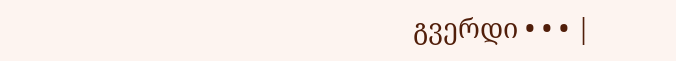გვერდი • • • |